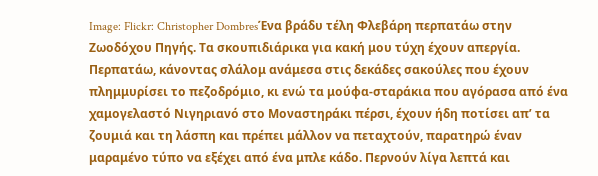Image: Flickr: Christopher DombresΈνα βράδυ τέλη Φλεβάρη περπατάω στην Ζωοδόχου Πηγής. Τα σκουπιδιάρικα για κακή μου τύχη έχουν απεργία. Περπατάω, κάνοντας σλάλομ ανάμεσα στις δεκάδες σακούλες που έχουν πλημμυρίσει το πεζοδρόμιο, κι ενώ τα μούφα-σταράκια που αγόρασα από ένα χαμογελαστό Νιγηριανό στο Μοναστηράκι πέρσι, έχουν ήδη ποτίσει απʼ τα ζουμιά και τη λάσπη και πρέπει μάλλον να πεταχτούν, παρατηρώ έναν μαραμένο τύπο να εξέχει από ένα μπλε κάδο. Περνούν λίγα λεπτά και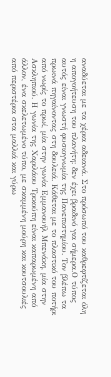αναδύεται με τα χέρια αδειανά. Στο πρόσωπό του καθρεφτίζεται όλη η απογοήτευση του πλανήτη: δεν έχει βραδινό για σήμερα.Ο τύπος αυτός είναι γνωστή φυσιογνωμία της Πανεπιστημίου. Τον βλέπω τα πρωινά πηγαίνοντας στη δουλειά. Κάθεται με το πλαστικό του ποτήρι από νωρίς το πρωί, μία στην γωνία Εμμανουήλ Μπενάκη, μία στην Ασκληπιού. Η γωνία της Χαριλάου Τρικούπη είναι καπαρωμένη από άλλον, ένα σκελετωμένο τύπο, με σκαμμένη μούρη και κουτσουλιές από περιστέρια στα μαλλιά και γύρω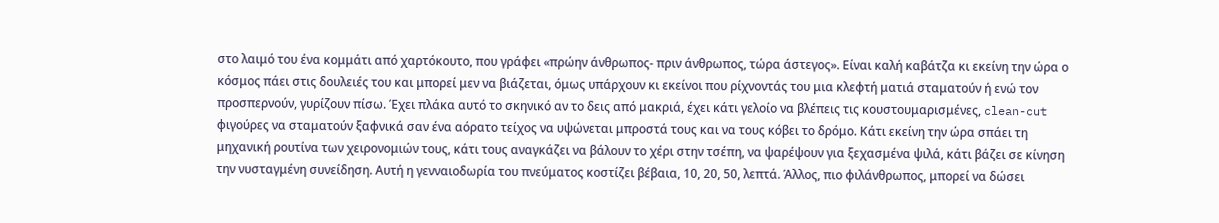στο λαιμό του ένα κομμάτι από χαρτόκουτο, που γράφει «πρώην άνθρωπος- πριν άνθρωπος, τώρα άστεγος». Είναι καλή καβάτζα κι εκείνη την ώρα ο κόσμος πάει στις δουλειές του και μπορεί μεν να βιάζεται, όμως υπάρχουν κι εκείνοι που ρίχνοντάς του μια κλεφτή ματιά σταματούν ή ενώ τον προσπερνούν, γυρίζουν πίσω. Έχει πλάκα αυτό το σκηνικό αν το δεις από μακριά, έχει κάτι γελοίο να βλέπεις τις κουστουμαρισμένες, clean-cut φιγούρες να σταματούν ξαφνικά σαν ένα αόρατο τείχος να υψώνεται μπροστά τους και να τους κόβει το δρόμο. Κάτι εκείνη την ώρα σπάει τη μηχανική ρουτίνα των χειρονομιών τους, κάτι τους αναγκάζει να βάλουν το χέρι στην τσέπη, να ψαρέψουν για ξεχασμένα ψιλά, κάτι βάζει σε κίνηση την νυσταγμένη συνείδηση. Αυτή η γενναιοδωρία του πνεύματος κοστίζει βέβαια, 10, 20, 50, λεπτά. Άλλος, πιο φιλάνθρωπος, μπορεί να δώσει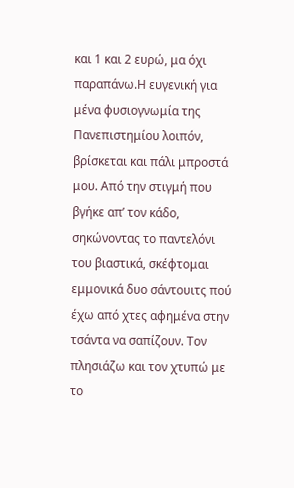και 1 και 2 ευρώ, μα όχι παραπάνω.Η ευγενική για μένα φυσιογνωμία της Πανεπιστημίου λοιπόν, βρίσκεται και πάλι μπροστά μου. Από την στιγμή που βγήκε απ’ τον κάδο, σηκώνοντας το παντελόνι του βιαστικά, σκέφτομαι εμμονικά δυο σάντουιτς πού έχω από χτες αφημένα στην τσάντα να σαπίζουν. Τον πλησιάζω και τον χτυπώ με το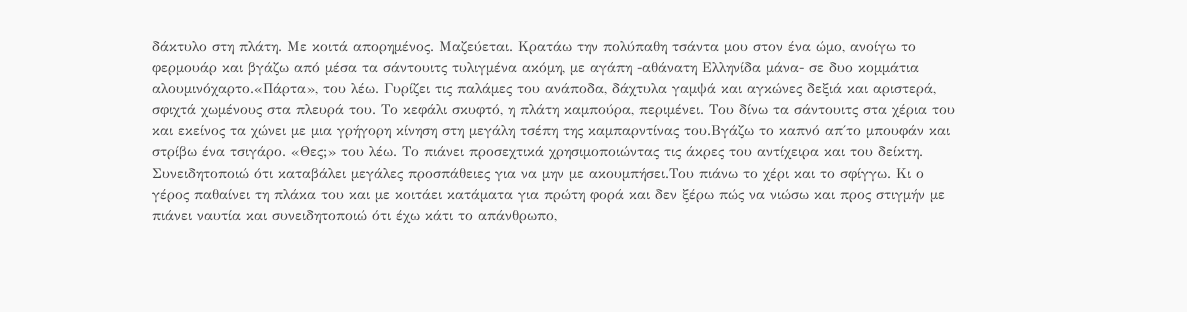δάκτυλο στη πλάτη. Με κοιτά απορημένος. Μαζεύεται. Κρατάω την πολύπαθη τσάντα μου στον ένα ώμο, ανοίγω το φερμουάρ και βγάζω από μέσα τα σάντουιτς τυλιγμένα ακόμη, με αγάπη -αθάνατη Ελληνίδα μάνα- σε δυο κομμάτια αλουμινόχαρτο.«Πάρτα», του λέω. Γυρίζει τις παλάμες του ανάποδα, δάχτυλα γαμψά και αγκώνες δεξιά και αριστερά, σφιχτά χωμένους στα πλευρά του. Το κεφάλι σκυφτό, η πλάτη καμπούρα, περιμένει. Του δίνω τα σάντουιτς στα χέρια του και εκείνος τα χώνει με μια γρήγορη κίνηση στη μεγάλη τσέπη της καμπαρντίνας του.Βγάζω το καπνό απ΄το μπουφάν και στρίβω ένα τσιγάρο. «Θες;» του λέω. Το πιάνει προσεχτικά χρησιμοποιώντας τις άκρες του αντίχειρα και του δείκτη. Συνειδητοποιώ ότι καταβάλει μεγάλες προσπάθειες για να μην με ακουμπήσει.Του πιάνω το χέρι και το σφίγγω. Κι ο γέρος παθαίνει τη πλάκα του και με κοιτάει κατάματα για πρώτη φορά και δεν ξέρω πώς να νιώσω και προς στιγμήν με πιάνει ναυτία και συνειδητοποιώ ότι έχω κάτι το απάνθρωπο,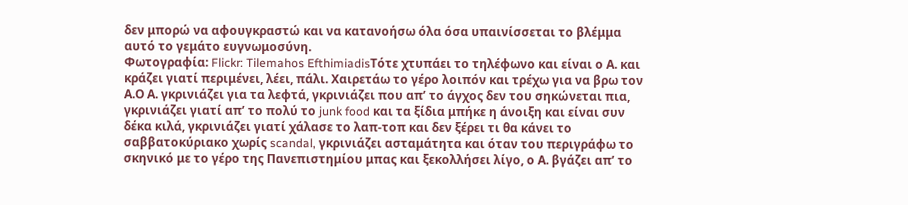δεν μπορώ να αφουγκραστώ και να κατανοήσω όλα όσα υπαινίσσεται το βλέμμα αυτό το γεμάτο ευγνωμοσύνη.
Φωτογραφία: Flickr: Tilemahos EfthimiadisΤότε χτυπάει το τηλέφωνο και είναι ο Α. και κράζει γιατί περιμένει, λέει, πάλι. Χαιρετάω το γέρο λοιπόν και τρέχω για να βρω τον Α.Ο Α. γκρινιάζει για τα λεφτά, γκρινιάζει που απ’ το άγχος δεν του σηκώνεται πια, γκρινιάζει γιατί απ’ το πολύ το junk food και τα ξίδια μπήκε η άνοιξη και είναι συν δέκα κιλά, γκρινιάζει γιατί χάλασε το λαπ-τοπ και δεν ξέρει τι θα κάνει το σαββατοκύριακο χωρίς scandal, γκρινιάζει ασταμάτητα και όταν του περιγράφω το σκηνικό με το γέρο της Πανεπιστημίου μπας και ξεκολλήσει λίγο, ο Α. βγάζει απ’ το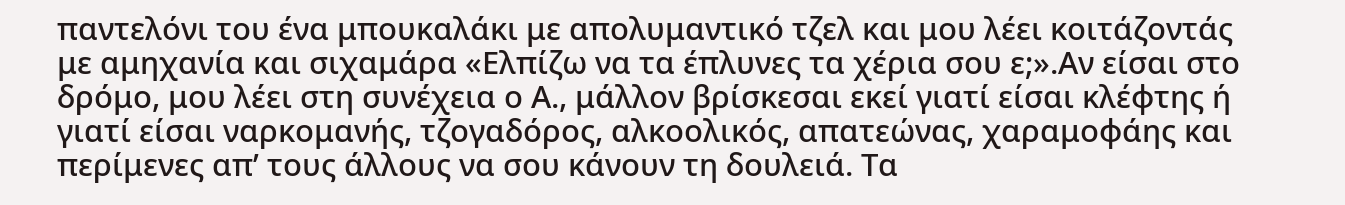παντελόνι του ένα μπουκαλάκι με απολυμαντικό τζελ και μου λέει κοιτάζοντάς με αμηχανία και σιχαμάρα «Ελπίζω να τα έπλυνες τα χέρια σου ε;».Αν είσαι στο δρόμο, μου λέει στη συνέχεια ο Α., μάλλον βρίσκεσαι εκεί γιατί είσαι κλέφτης ή γιατί είσαι ναρκομανής, τζογαδόρος, αλκοολικός, απατεώνας, χαραμοφάης και περίμενες απ’ τους άλλους να σου κάνουν τη δουλειά. Τα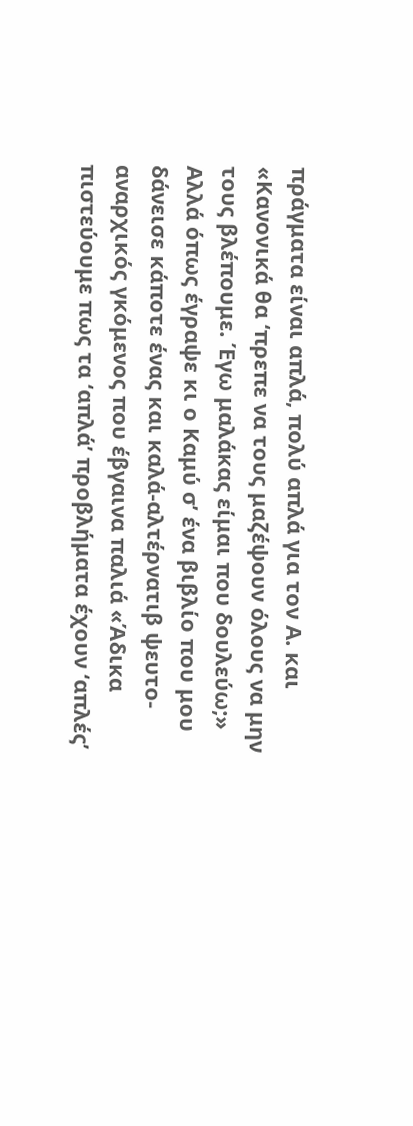πράγματα είναι απλά, πολύ απλά για τον Α. και «Κανονικά θα ‘πρεπε να τους μαζέψουν όλους να μην τους βλέπουμε. Έγω μαλάκας είμαι που δουλεύω;» Αλλά όπως έγραψε κι ο Καμύ σ’ ένα βιβλίο που μου δάνεισε κάποτε ένας και καλά-αλτέρνατιβ ψευτο-αναρχικός γκόμενος που έβγαινα παλιά «Άδικα πιστεύουμε πως τα ‘απλά’ προβλήματα έχουν ‘απλές’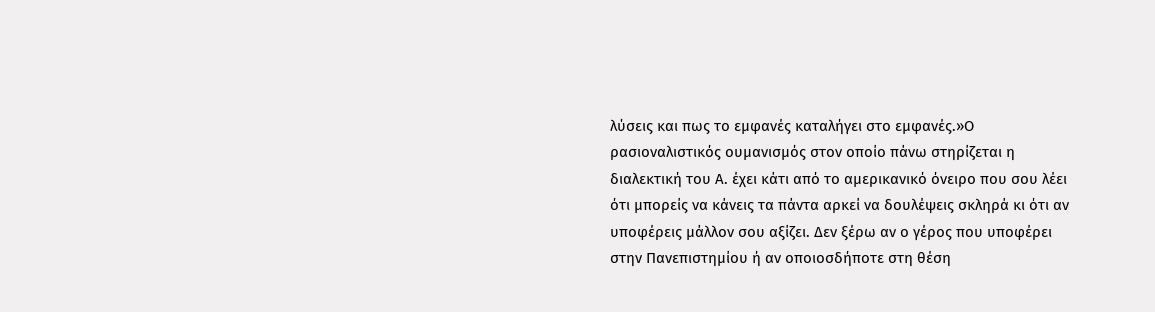λύσεις και πως το εμφανές καταλήγει στο εμφανές.»Ο ρασιοναλιστικός ουμανισμός στον οποίο πάνω στηρίζεται η διαλεκτική του Α. έχει κάτι από το αμερικανικό όνειρο που σου λέει ότι μπορείς να κάνεις τα πάντα αρκεί να δουλέψεις σκληρά κι ότι αν υποφέρεις μάλλον σου αξίζει. Δεν ξέρω αν ο γέρος που υποφέρει στην Πανεπιστημίου ή αν οποιοσδήποτε στη θέση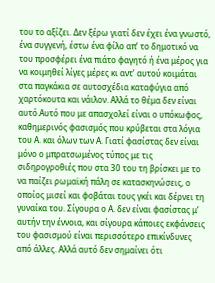του το αξίζει. Δεν ξέρω γιατί δεν έχει ένα γνωστό, ένα συγγενή, έστω ένα φίλο απ’ το δημοτικό να του προσφέρει ένα πιάτο φαγητό ή ένα μέρος για να κοιμηθεί λίγες μέρες κι αντ’ αυτού κοιμάται στα παγκάκια σε αυτοσχέδια καταφύγια από χαρτόκουτα και νάιλον. Αλλά το θέμα δεν είναι αυτό.Αυτό που με απασχολεί είναι ο υπόκωφος, καθημερινός φασισμός που κρύβεται στα λόγια του Α. και όλων των Α. Γιατί φασίστας δεν είναι μόνο ο μπρατσωμένος τύπος με τις σιδηρογροθιές που στα 30 του τη βρίσκει με το να παίζει ρωμαϊκή πάλη σε κατασκηνώσεις, ο οποίος μισεί και φοβάται τους γκέι και δέρνει τη γυναίκα του. Σίγουρα ο Α. δεν είναι φασίστας μ’ αυτήν την έννοια, και σίγουρα κάποιες εκφάνσεις του φασισμού είναι περισσότερο επικίνδυνες από άλλες. Αλλά αυτό δεν σημαίνει ότι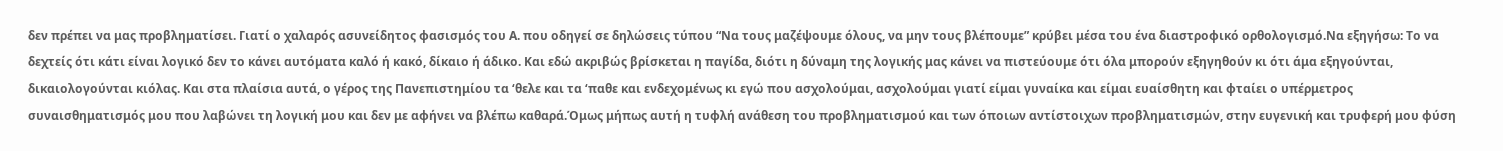δεν πρέπει να μας προβληματίσει. Γιατί ο χαλαρός ασυνείδητος φασισμός του Α. που οδηγεί σε δηλώσεις τύπου “Να τους μαζέψουμε όλους, να μην τους βλέπουμε” κρύβει μέσα του ένα διαστροφικό ορθολογισμό.Να εξηγήσω: Το να δεχτείς ότι κάτι είναι λογικό δεν το κάνει αυτόματα καλό ή κακό, δίκαιο ή άδικο. Και εδώ ακριβώς βρίσκεται η παγίδα, διότι η δύναμη της λογικής μας κάνει να πιστεύουμε ότι όλα μπορούν εξηγηθούν κι ότι άμα εξηγούνται, δικαιολογούνται κιόλας. Και στα πλαίσια αυτά, ο γέρος της Πανεπιστημίου τα ‘θελε και τα ‘παθε και ενδεχομένως κι εγώ που ασχολούμαι, ασχολούμαι γιατί είμαι γυναίκα και είμαι ευαίσθητη και φταίει ο υπέρμετρος συναισθηματισμός μου που λαβώνει τη λογική μου και δεν με αφήνει να βλέπω καθαρά.Όμως μήπως αυτή η τυφλή ανάθεση του προβληματισμού και των όποιων αντίστοιχων προβληματισμών, στην ευγενική και τρυφερή μου φύση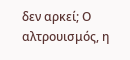δεν αρκεί; Ο αλτρουισμός, η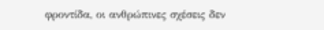φροντίδα, οι ανθρώπινες σχέσεις δεν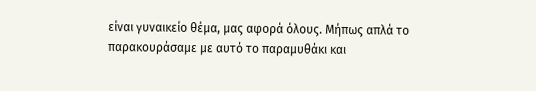είναι γυναικείο θέμα, μας αφορά όλους. Μήπως απλά το παρακουράσαμε με αυτό το παραμυθάκι και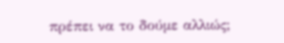πρέπει να το δούμε αλλιώς;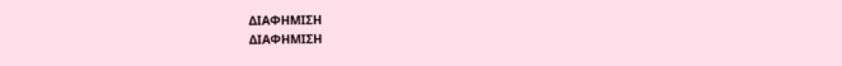ΔΙΑΦΗΜΙΣΗ
ΔΙΑΦΗΜΙΣΗ